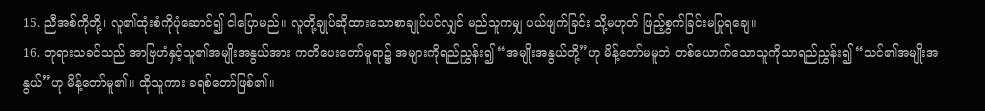15. ညီအစ်ကိုတို့၊ လူ၏ထုံးစံကိုပုံဆောင်၍ ငါပြောမည်။ လူတို့ချုပ်ဆိုထားသောစာချုပ်ပင်လျှင် မည်သူကမျှ ပယ်ဖျက်ခြင်း သို့မဟုတ် ဖြည့်စွက်ခြင်းမပြုရချေ။
16. ဘုရားသခင်သည် အာဗြဟံနှင့်သူ၏အမျိုးအနွယ်အား ကတိပေးတော်မူရာ၌ အများကိုရည်ညွှန်း၍ “အမျိုးအနွယ်တို့”ဟု မိန့်တော်မမူဘဲ တစ်ယောက်သောသူကိုသာရည်ညွှန်း၍ “သင်၏အမျိုးအနွယ်”ဟု မိန့်တော်မူ၏။ ထိုသူကား ခရစ်တော်ဖြစ်၏။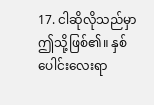17. ငါဆိုလိုသည်မှာ ဤသို့ဖြစ်၏။ နှစ်ပေါင်းလေးရာ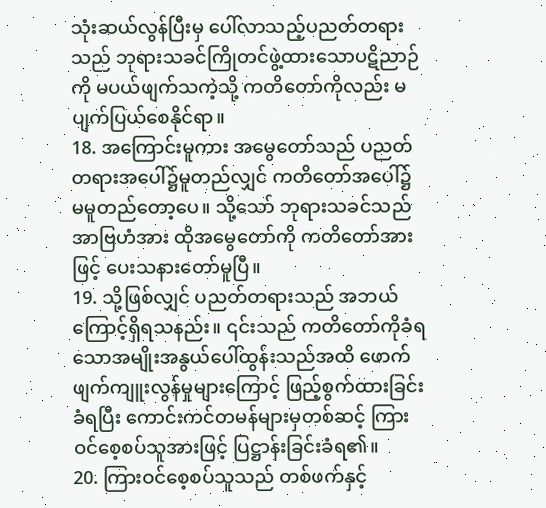သုံးဆယ်လွန်ပြီးမှ ပေါ်လာသည့်ပညတ်တရားသည် ဘုရားသခင်ကြိုတင်ဖွဲ့ထားသောပဋိညာဉ်ကို မပယ်ဖျက်သကဲ့သို့ ကတိတော်ကိုလည်း မပျက်ပြယ်စေနိုင်ရာ။
18. အကြောင်းမူကား အမွေတော်သည် ပညတ်တရားအပေါ်၌မူတည်လျှင် ကတိတော်အပေါ်၌ မမူတည်တော့ပေ။ သို့သော် ဘုရားသခင်သည် အာဗြဟံအား ထိုအမွေတော်ကို ကတိတော်အားဖြင့် ပေးသနားတော်မူပြီ။
19. သို့ဖြစ်လျှင် ပညတ်တရားသည် အဘယ်ကြောင့်ရှိရသနည်း။ ၎င်းသည် ကတိတော်ကိုခံရသောအမျိုးအနွယ်ပေါ်ထွန်းသည်အထိ ဖောက်ဖျက်ကျူးလွန်မှုများကြောင့် ဖြည့်စွက်ထားခြင်းခံရပြီး ကောင်းကင်တမန်များမှတစ်ဆင့် ကြားဝင်စေ့စပ်သူအားဖြင့် ပြဋ္ဌာန်းခြင်းခံရ၏။
20. ကြားဝင်စေ့စပ်သူသည် တစ်ဖက်နှင့်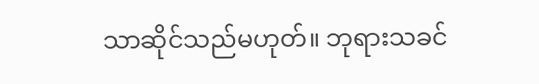သာဆိုင်သည်မဟုတ်။ ဘုရားသခင်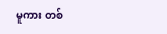မူကား တစ်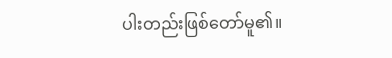ပါးတည်းဖြစ်တော်မူ၏။